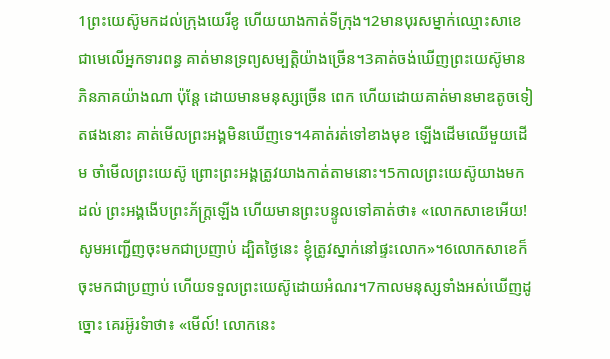1ព្រះយេស៊ូមកដល់ក្រុងយេរីខូ ហើយយាងកាត់ទីក្រុង។2មានបុរសម្នាក់ឈ្មោះសាខេ ជាមេលើអ្នកទារពន្ធ គាត់មានទ្រព្យសម្បត្ដិយ៉ាងច្រើន។3គាត់ចង់ឃើញព្រះយេស៊ូមានភិនភាគយ៉ាងណា ប៉ុន្ដែ ដោយមានមនុស្សច្រើន ពេក ហើយដោយគាត់មានមាឌតូចទៀតផងនោះ គាត់មើលព្រះអង្គមិនឃើញទេ។4គាត់រត់ទៅខាងមុខ ឡើងដើមឈើមួយដើម ចាំមើលព្រះយេស៊ូ ព្រោះព្រះអង្គត្រូវយាងកាត់តាមនោះ។5កាលព្រះយេស៊ូយាងមកដល់ ព្រះអង្គងើបព្រះភ័ក្ដ្រឡើង ហើយមានព្រះបន្ទូលទៅគាត់ថា៖ «លោកសាខេអើយ! សូមអញ្ជើញចុះមកជាប្រញាប់ ដ្បិតថ្ងៃនេះ ខ្ញុំត្រូវស្នាក់នៅផ្ទះលោក»។6លោកសាខេក៏ចុះមកជាប្រញាប់ ហើយទទួលព្រះយេស៊ូដោយអំណរ។7កាលមនុស្សទាំងអស់ឃើញដូច្នោះ គេរអ៊ូរទំាថា៖ «មើល៍! លោកនេះ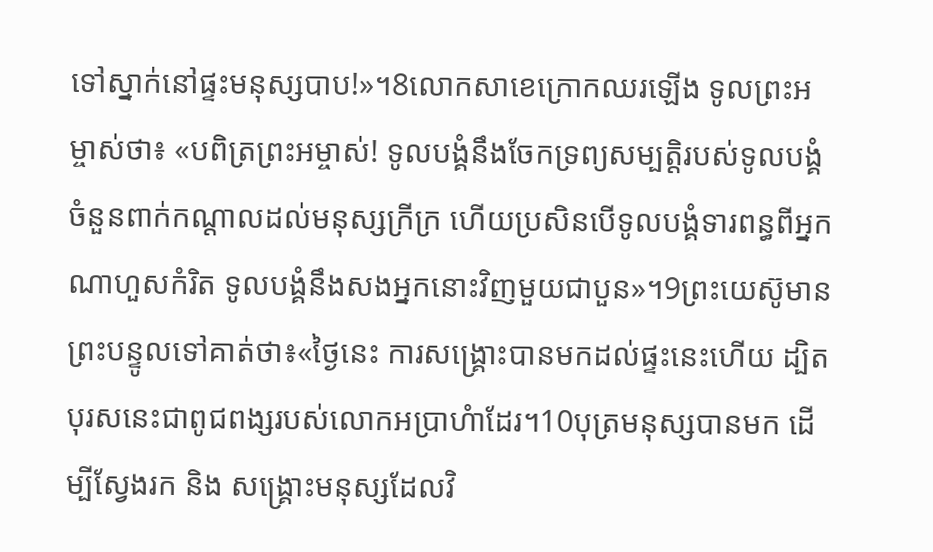ទៅស្នាក់នៅផ្ទះមនុស្សបាប!»។8លោកសាខេក្រោកឈរឡើង ទូលព្រះអម្ចាស់ថា៖ «បពិត្រព្រះអម្ចាស់! ទូលបង្គំនឹងចែកទ្រព្យសម្បត្ដិរបស់ទូលបង្គំ ចំនួនពាក់កណ្ដាលដល់មនុស្សក្រីក្រ ហើយប្រសិនបើទូលបង្គំទារពន្ធពីអ្នកណាហួសកំរិត ទូលបង្គំនឹងសងអ្នកនោះវិញមួយជាបួន»។9ព្រះយេស៊ូមានព្រះបន្ទូលទៅគាត់ថា៖«ថ្ងៃនេះ ការសង្គ្រោះបានមកដល់ផ្ទះនេះហើយ ដ្បិតបុរសនេះជាពូជពង្សរបស់លោកអប្រាហំាដែរ។10បុត្រមនុស្សបានមក ដើម្បីស្វែងរក និង សង្គ្រោះមនុស្សដែលវិ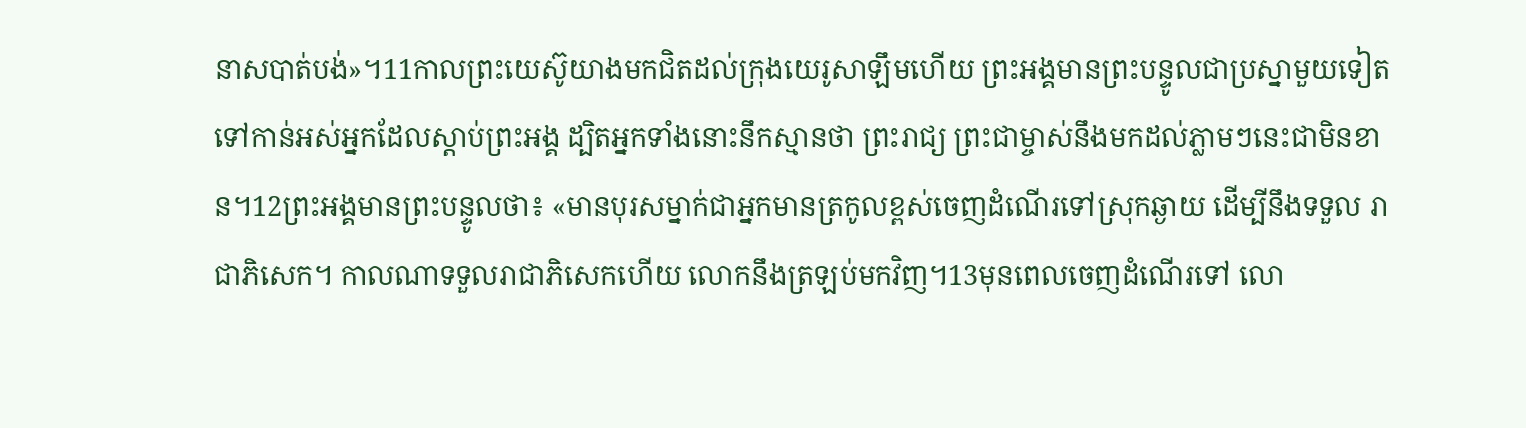នាសបាត់បង់»។11កាលព្រះយេស៊ូយាងមកជិតដល់ក្រុងយេរូសាឡឹមហើយ ព្រះអង្គមានព្រះបន្ទូលជាប្រស្នាមួយទៀតទៅកាន់អស់អ្នកដែលស្ដាប់ព្រះអង្គ ដ្បិតអ្នកទាំងនោះនឹកស្មានថា ព្រះរាជ្យ ព្រះជាម្ចាស់នឹងមកដល់ភ្លាមៗនេះជាមិនខាន។12ព្រះអង្គមានព្រះបន្ទូលថា៖ «មានបុរសម្នាក់ជាអ្នកមានត្រកូលខ្ពស់ចេញដំណើរទៅស្រុកឆ្ងាយ ដើម្បីនឹងទទួល រាជាភិសេក។ កាលណាទទួលរាជាភិសេកហើយ លោកនឹងត្រឡប់មកវិញ។13មុនពេលចេញដំណើរទៅ លោ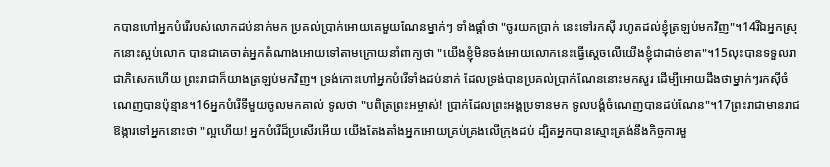កបានហៅអ្នកបំរើរបស់លោកដប់នាក់មក ប្រគល់ប្រាក់អោយគេមួយណែនម្នាក់ៗ ទាំងផ្ដាំថា "ចូរយកប្រាក់ នេះទៅរកស៊ី រហូតដល់ខ្ញុំត្រឡប់មកវិញ"។14រីឯអ្នកស្រុកនោះស្អប់លោក បានជាគេចាត់អ្នកតំណាងអោយទៅតាមក្រោយនាំពាក្យថា "យើងខ្ញុំមិនចង់អោយលោកនេះធ្វើស្ដេចលើយើងខ្ញុំជាដាច់ខាត"។15លុះបានទទួលរាជាភិសេកហើយ ព្រះរាជាក៏យាងត្រឡប់មកវិញ។ ទ្រង់កោះហៅអ្នកបំរើទាំងដប់នាក់ ដែលទ្រង់បានប្រគល់ប្រាក់ណែននោះមកសួរ ដើម្បីអោយដឹងថាម្នាក់ៗរកស៊ីចំណេញបានប៉ុន្មាន។16អ្នកបំរើទីមួយចូលមកគាល់ ទូលថា "បពិត្រព្រះអម្ចាស់! ប្រាក់ដែលព្រះអង្គប្រទានមក ទូលបង្គំចំណេញបានដប់ណែន"។17ព្រះរាជាមានរាជឱង្ការទៅអ្នកនោះថា "ល្អហើយ! អ្នកបំរើដ៏ប្រសើរអើយ យើងតែងតាំងអ្នកអោយគ្រប់គ្រងលើក្រុងដប់ ដ្បិតអ្នកបានស្មោះត្រង់នឹងកិច្ចការមួ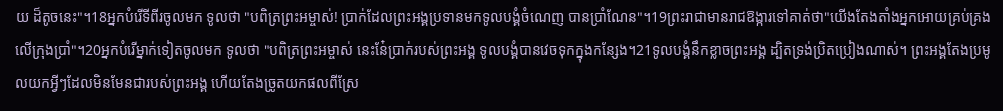យ ដ៏តូចនេះ"។18អ្នកបំរើទីពីរចូលមក ទូលថា "បពិត្រព្រះអម្ចាស់! ប្រាក់ដែលព្រះអង្គប្រទានមកទូលបង្គំចំណេញ បានប្រាំណែន"។19ព្រះរាជាមានរាជឱង្ការទៅគាត់ថា"យើងតែងតាំងអ្នកអោយគ្រប់គ្រងលើក្រុងប្រាំ"។20អ្នកបំរើម្នាក់ទៀតចូលមក ទូលថា "បពិត្រព្រះអម្ចាស់ នេះនែ៎ប្រាក់របស់ព្រះអង្គ ទូលបង្គំបានវេចទុកក្នុងកន្សែង។21ទូលបង្គំនឹកខ្លាចព្រះអង្គ ដ្បិតទ្រង់ប្រិតប្រៀងណាស់។ ព្រះអង្គតែងប្រមូលយកអ្វីៗដែលមិនមែនជារបស់ព្រះអង្គ ហើយតែងច្រូតយកផលពីស្រែ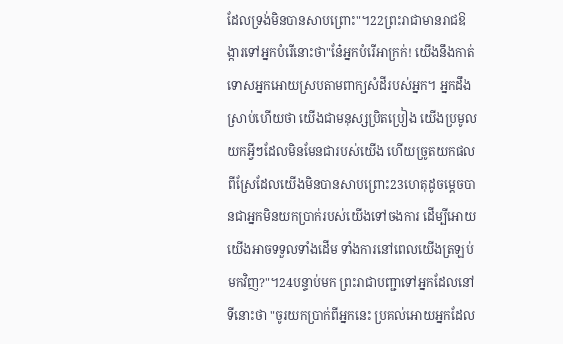ដែលទ្រង់មិនបានសាបព្រោះ"។22ព្រះរាជាមានរាជឱង្ការទៅអ្នកបំរើនោះថា"នែ៎អ្នកបំរើអាក្រក់! យើងនឹងកាត់ទោសអ្នកអោយស្របតាមពាក្យសំដីរបស់អ្នក។ អ្នកដឹងស្រាប់ហើយថា យើងជាមនុស្សប្រិតប្រៀង យើងប្រមូលយកអ្វីៗដែលមិនមែនជារបស់យើង ហើយច្រូតយកផលពីស្រែដែលយើងមិនបានសាបព្រោះ23ហេតុដូចម្ដេចបានជាអ្នកមិនយកប្រាក់របស់យើងទៅចងការ ដើម្បីអោយយើងអាចទទួលទាំងដើម ទាំងការនៅពេលយើងត្រឡប់មកវិញ?"។24បន្ទាប់មក ព្រះរាជាបញ្ជាទៅអ្នកដែលនៅទីនោះថា "ចូរយកប្រាក់ពីអ្នកនេះ ប្រគល់អោយអ្នកដែល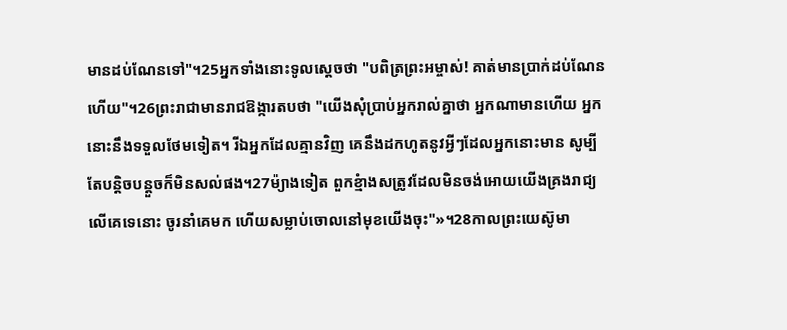មានដប់ណែនទៅ"។25អ្នកទាំងនោះទូលស្ដេចថា "បពិត្រព្រះអម្ចាស់! គាត់មានប្រាក់ដប់ណែនហើយ"។26ព្រះរាជាមានរាជឱង្ការតបថា "យើងសុំប្រាប់អ្នករាល់គ្នាថា អ្នកណាមានហើយ អ្នកនោះនឹងទទួលថែមទៀត។ រីឯអ្នកដែលគ្មានវិញ គេនឹងដកហូតនូវអ្វីៗដែលអ្នកនោះមាន សូម្បីតែបន្ដិចបន្ដួចក៏មិនសល់ផង។27ម៉្យាងទៀត ពួកខ្មំាងសត្រូវដែលមិនចង់អោយយើងគ្រងរាជ្យលើគេទេនោះ ចូរនាំគេមក ហើយសម្លាប់ចោលនៅមុខយើងចុះ"»។28កាលព្រះយេស៊ូមា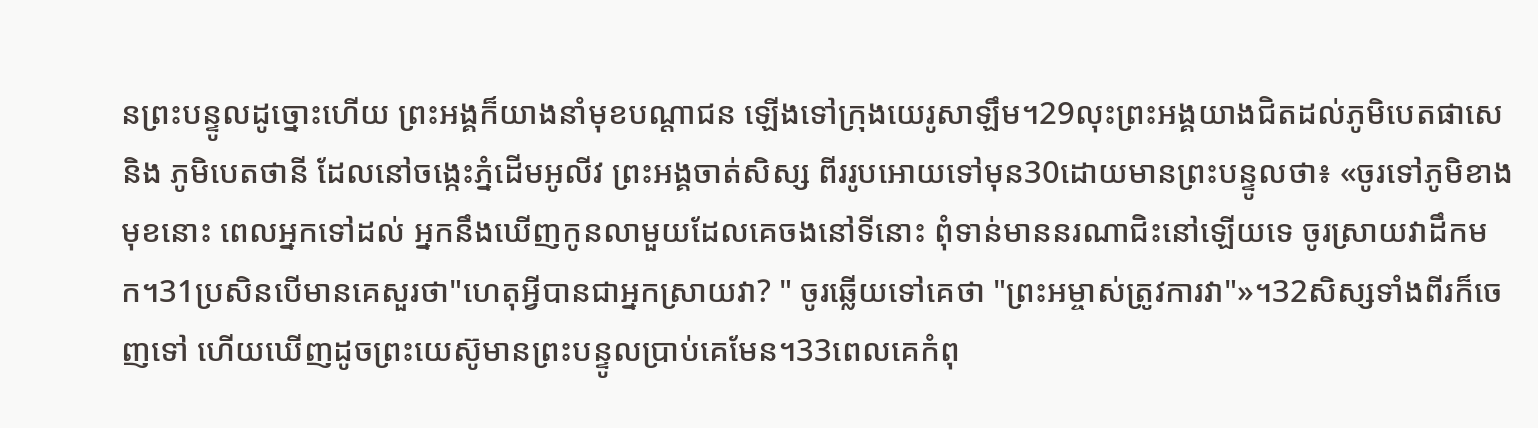នព្រះបន្ទូលដូច្នោះហើយ ព្រះអង្គក៏យាងនាំមុខបណ្ដាជន ឡើងទៅក្រុងយេរូសាឡឹម។29លុះព្រះអង្គយាងជិតដល់ភូមិបេតផាសេ និង ភូមិបេតថានី ដែលនៅចង្កេះភ្នំដើមអូលីវ ព្រះអង្គចាត់សិស្ស ពីររូបអោយទៅមុន30ដោយមានព្រះបន្ទូលថា៖ «ចូរទៅភូមិខាងមុខនោះ ពេលអ្នកទៅដល់ អ្នកនឹងឃើញកូនលាមួយដែលគេចងនៅទីនោះ ពុំទាន់មាននរណាជិះនៅឡើយទេ ចូរស្រាយវាដឹកមក។31ប្រសិនបើមានគេសួរថា"ហេតុអ្វីបានជាអ្នកស្រាយវា? " ចូរឆ្លើយទៅគេថា "ព្រះអម្ចាស់ត្រូវការវា"»។32សិស្សទាំងពីរក៏ចេញទៅ ហើយឃើញដូចព្រះយេស៊ូមានព្រះបន្ទូលប្រាប់គេមែន។33ពេលគេកំពុ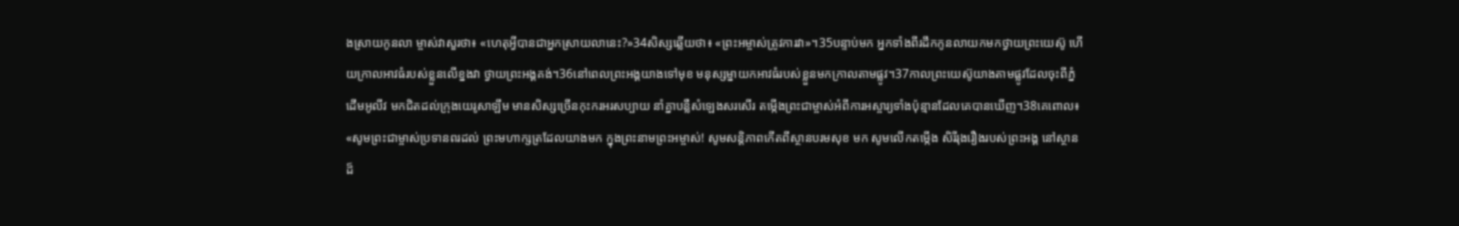ងស្រាយកូនលា ម្ចាស់វាសួរថា៖ «ហេតុអ្វីបានជាអ្នកស្រាយលានេះ?»34សិស្សឆ្លើយថា៖ «ព្រះអម្ចាស់ត្រូវការវា»។35បន្ទាប់មក អ្នកទាំងពីរដឹកកូនលាយកមកថ្វាយព្រះយេស៊ូ ហើយក្រាលអាវធំរបស់ខ្លួនលើខ្នងវា ថ្វាយព្រះអង្គគង់។36នៅពេលព្រះអង្គយាងទៅមុខ មនុស្សម្នាយកអាវធំរបស់ខ្លួនមកក្រាលតាមផ្លូវ។37កាលព្រះយេស៊ូយាងតាមផ្លូវដែលចុះពីភ្នំដើមអូលីវ មកជិតដល់ក្រុងយេរូសាឡឹម មានសិស្សច្រើនកុះករអរសប្បាយ នាំគ្នាបន្លឺសំឡេងសរសើរ តម្កើងព្រះជាម្ចាស់អំពីការអស្ចារ្យទាំងប៉ុន្មានដែលគេបានឃើញ។38គេពោល៖ «សូមព្រះជាម្ចាស់ប្រទានពរដល់ ព្រះមហាក្សត្រដែលយាងមក ក្នុងព្រះនាមព្រះអម្ចាស់! សូមសន្ដិភាពកើតពីស្ថានបរមសុខ មក សូមលើកតម្កើង សិរីរុងរឿងរបស់ព្រះអង្គ នៅស្ថានដ៏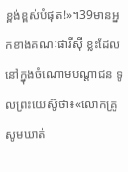ខ្ពង់ខ្ពស់បំផុត!»។39មានអ្នកខាងគណៈផារីស៊ី ខ្លះដែលនៅក្នុងចំណោមបណ្ដាជន ទូលព្រះយេស៊ូថា៖«លោកគ្រូសូមឃាត់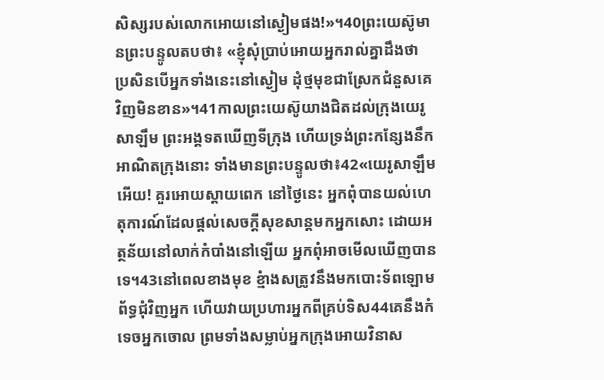សិស្សរបស់លោកអោយនៅស្ងៀមផង!»។40ព្រះយេស៊ូមានព្រះបន្ទូលតបថា៖ «ខ្ញុំសុំប្រាប់អោយអ្នករាល់គ្នាដឹងថា ប្រសិនបើអ្នកទាំងនេះនៅស្ងៀម ដុំថ្មមុខជាស្រែកជំនួសគេវិញមិនខាន»។41កាលព្រះយេស៊ូយាងជិតដល់ក្រុងយេរូសាឡឹម ព្រះអង្គទតឃើញទីក្រុង ហើយទ្រង់ព្រះកន្សែងនឹកអាណិតក្រុងនោះ ទាំងមានព្រះបន្ទូលថា៖42«យេរូសាឡឹមអើយ! គួរអោយស្ដាយពេក នៅថ្ងៃនេះ អ្នកពុំបានយល់ហេតុការណ៍ដែលផ្ដល់សេចក្ដីសុខសាន្ដមកអ្នកសោះ ដោយអត្ថន័យនៅលាក់កំបាំងនៅឡើយ អ្នកពុំអាចមើលឃើញបានទេ។43នៅពេលខាងមុខ ខ្មំាងសត្រូវនឹងមកបោះទ័ពឡោមព័ទ្ធជុំវិញអ្នក ហើយវាយប្រហារអ្នកពីគ្រប់ទិស44គេនឹងកំទេចអ្នកចោល ព្រមទាំងសម្លាប់អ្នកក្រុងអោយវិនាស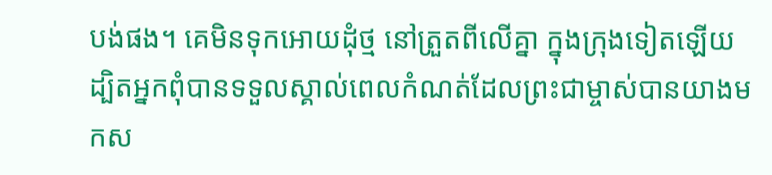បង់ផង។ គេមិនទុកអោយដុំថ្ម នៅត្រួតពីលើគ្នា ក្នុងក្រុងទៀតឡើយ ដ្បិតអ្នកពុំបានទទួលស្គាល់ពេលកំណត់ដែលព្រះជាម្ចាស់បានយាងមកស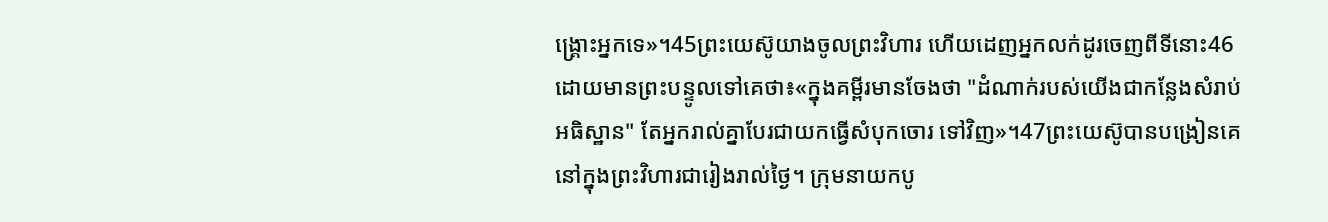ង្គ្រោះអ្នកទេ»។45ព្រះយេស៊ូយាងចូលព្រះវិហារ ហើយដេញអ្នកលក់ដូរចេញពីទីនោះ46ដោយមានព្រះបន្ទូលទៅគេថា៖«ក្នុងគម្ពីរមានចែងថា "ដំណាក់របស់យើងជាកន្លែងសំរាប់អធិស្ឋាន" តែអ្នករាល់គ្នាបែរជាយកធ្វើសំបុកចោរ ទៅវិញ»។47ព្រះយេស៊ូបានបង្រៀនគេ នៅក្នុងព្រះវិហារជារៀងរាល់ថ្ងៃ។ ក្រុមនាយកបូ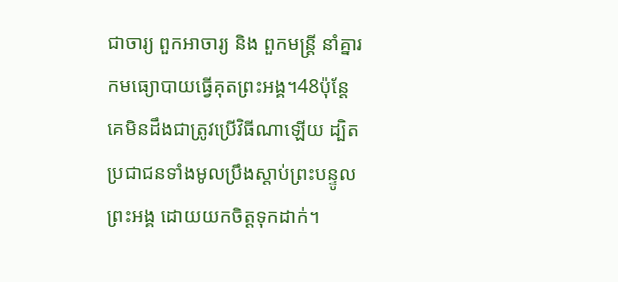ជាចារ្យ ពួកអាចារ្យ និង ពួកមន្ដ្រី នាំគ្នារកមធ្យោបាយធ្វើគុតព្រះអង្គ។48ប៉ុន្ដែ គេមិនដឹងជាត្រូវប្រើវិធីណាឡើយ ដ្បិតប្រជាជនទាំងមូលប្រឹងស្ដាប់ព្រះបន្ទូលព្រះអង្គ ដោយយកចិត្ដទុកដាក់។